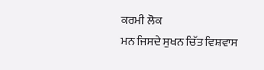ਕਰਮੀ ਲੋਕ
ਮਨ ਜਿਸਦੇ ਸੁਖਨ ਚਿੱਤ ਵਿਸ਼ਵਾਸ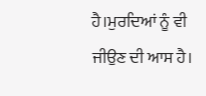ਹੈ।ਮੁਰਦਿਆਂ ਨੂੰ ਵੀ ਜੀਉਣ ਦੀ ਆਸ ਹੈ।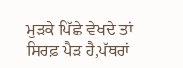ਮੁੜਕੇ ਪਿੱਛੇ ਵੇਖਦੇ ਤਾਂ ਸਿਰਫ਼ ਪੈੜ ਹੈ,ਪੱਥਰਾਂ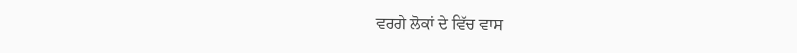ਵਰਗੇ ਲੋਕਾਂ ਦੇ ਵਿੱਚ ਵਾਸ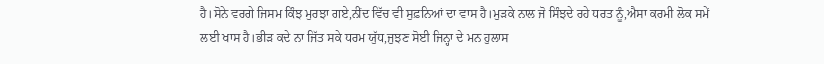ਹੈ।ਸੋਨੇ ਵਰਗੇ ਜਿਸਮ ਕਿੰਝ ਮੁਰਝਾ ਗਏ,ਨੀਂਦ ਵਿੱਚ ਵੀ ਸੁਫ਼ਨਿਆਂ ਦਾ ਵਾਸ ਹੈ।ਮੁੜਕੇ ਨਾਲ ਜੋ ਸਿੰਝਦੇ ਰਹੇ ਧਰਤ ਨੂੰ,ਐਸਾ ਕਰਮੀ ਲੋਕ ਸਮੇਂ ਲਈ ਖਾਸ ਹੈ।ਭੀੜ ਕਦੇ ਨਾ ਜਿੱਤ ਸਕੇ ਧਰਮ ਯੁੱਧ,ਜੁਝਣ ਸੋਈ ਜਿਨ੍ਹਾ ਦੇ ਮਨ ਹੁਲਾਸ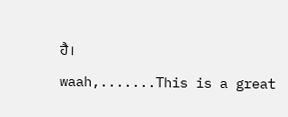ਹੈ।
waah,.......This is a great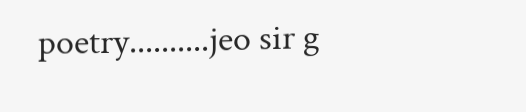poetry..........jeo sir g